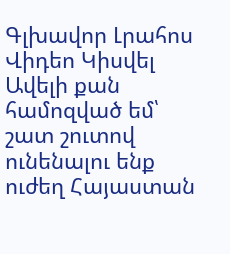Գլխավոր Լրահոս Վիդեո Կիսվել
Ավելի քան համոզված եմ՝ շատ շուտով ունենալու ենք ուժեղ Հայաստան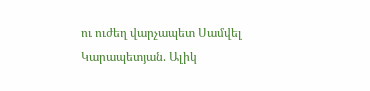ու ուժեղ վարչապետ Սամվել Կարապետյան. Ալիկ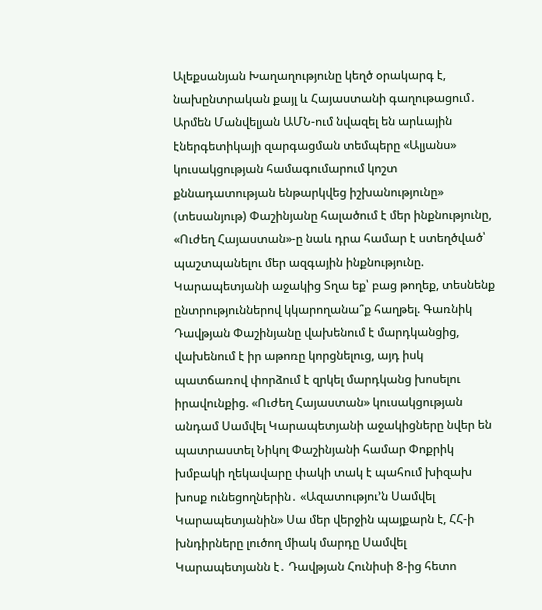Ալեքսանյան Խաղաղությունը կեղծ օրակարգ է, նախընտրական քայլ և Հայաստանի գաղութացում․ Արմեն Մանվելյան ԱՄՆ-ում նվազել են արևային էներգետիկայի զարգացման տեմպերը «Ալյանս» կուսակցության համագումարում կոշտ քննադատության ենթարկվեց իշխանությունը» (տեսանյութ) Փաշինյանը հալածում է մեր ինքնությունը, «Ուժեղ Հայաստան»-ը նաև դրա համար է ստեղծված՝ պաշտպանելու մեր ազգային ինքնությունը. Կարապետյանի աջակից Տղա եք՝ բաց թողեք, տեսնենք ընտրություններով կկարողանա՞ք հաղթել. Գառնիկ Դավթյան Փաշինյանը վախենում է մարդկանցից, վախենում է իր աթոռը կորցնելուց, այդ իսկ պատճառով փորձում է զրկել մարդկանց խոսելու իրավունքից. «Ուժեղ Հայաստան» կուսակցության անդամ Սամվել Կարապետյանի աջակիցները նվեր են պատրաստել Նիկոլ Փաշինյանի համար Փոքրիկ խմբակի ղեկավարը փակի տակ է պահում խիզախ խոսք ունեցողներին․ «Ազատությու’ն Սամվել Կարապետյանին» Սա մեր վերջին պայքարն է, ՀՀ-ի խնդիրները լուծող միակ մարդը Սամվել Կարապետյանն է․ Դավթյան Հունիսի 8-ից հետո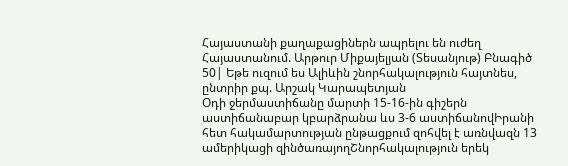Հայաստանի քաղաքացիներն ապրելու են ուժեղ Հայաստանում. Արթուր Միքայելյան (Տեսանյութ) Բնագիծ 50| Եթե ուզում ես Ալիևին շնորհակալություն հայտնես, ընտրիր քպ. Արշակ Կարապետյան
Օդի ջերմաստիճանը մարտի 15-16-ին գիշերն աստիճանաբար կբարձրանա ևս 3-6 աստիճանովԻրանի հետ հակամարտության ընթացքում զոհվել է առնվազն 13 ամերիկացի զինծառայողՇնորհակալություն երեկ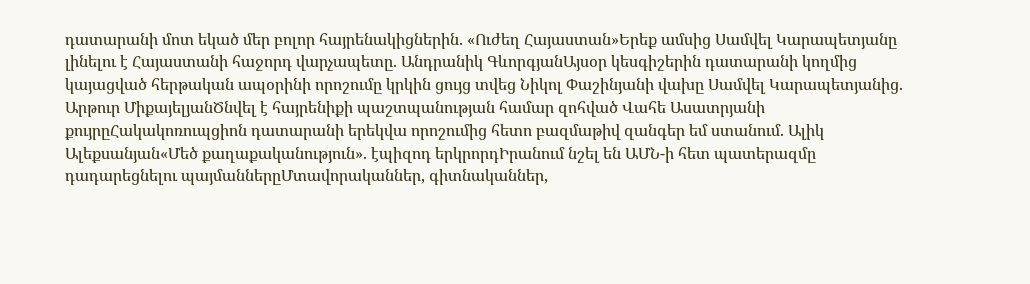դատարանի մոտ եկած մեր բոլոր հայրենակիցներին. «Ուժեղ Հայաստան»Երեք ամսից Սամվել Կարապետյանը լինելու է Հայաստանի հաջորդ վարչապետը. Անդրանիկ ԳևորգյանԱյսօր կեսգիշերին դատարանի կողմից կայացված հերթական ապօրինի որոշումը կրկին ցույց տվեց Նիկոլ Փաշինյանի վախը Սամվել Կարապետյանից. Արթուր ՄիքայելյանԾնվել է հայրենիքի պաշտպանության համար զոհված Վահե Ասատրյանի քույրըՀակակոռուպցիոն դատարանի երեկվա որոշումից հետո բազմաթիվ զանգեր եմ ստանում. Ալիկ Ալեքսանյան«Մեծ քաղաքականություն». էպիզոդ երկրորդԻրանում նշել են ԱՄՆ-ի հետ պատերազմը դադարեցնելու պայմաններըՄտավորականներ, գիտնականներ,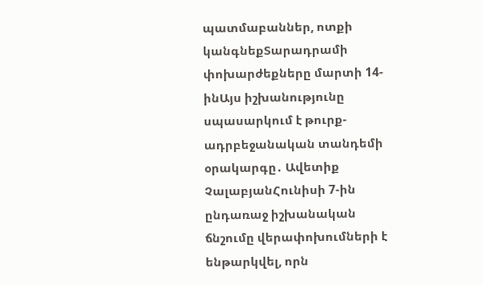պատմաբաններ, ոտքի կանգնեքՏարադրամի փոխարժեքները մարտի 14-ինԱյս իշխանությունը սպասարկում է թուրք-ադրբեջանական տանդեմի օրակարգը․ Ավետիք ՉալաբյանՀունիսի 7-ին ընդառաջ իշխանական ճնշումը վերափոխումների է ենթարկվել, որն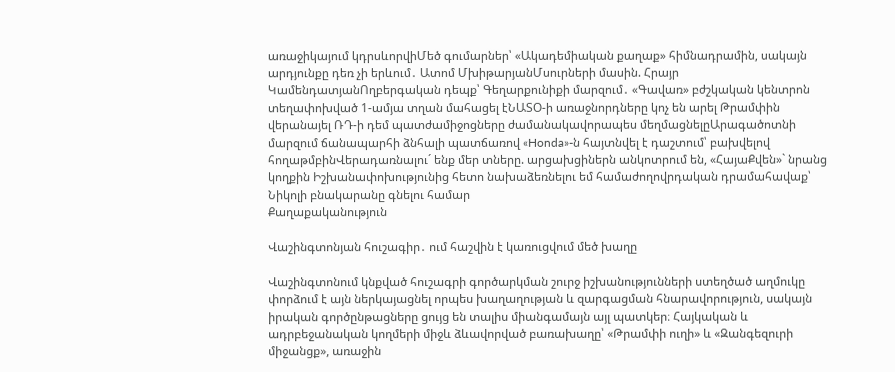առաջիկայում կդրսևորվիՄեծ գումարներ՝ «Ակադեմիական քաղաք» հիմնադրամին, սակայն արդյունքը դեռ չի երևում․ Ատոմ ՄխիթարյանՄսուրների մասին. Հրայր ԿամենդատյանՈղբերգական դեպք՝ Գեղարքունիքի մարզում․ «Գավառ» բժշկական կենտրոն տեղափոխված 1-ամյա տղան մահացել էՆԱՏՕ-ի առաջնորդները կոչ են արել Թրամփին վերանայել ՌԴ-ի դեմ պատժամիջոցները ժամանակավորապես մեղմացնելըԱրագածոտնի մարզում ճանապարհի ձնհալի պատճառով «Honda»-ն հայտնվել է դաշտում՝ բախվելով հողաթմբինՎերադառնալու´ ենք մեր տները. արցախցիներն անկոտրում են, «ՀայաՔվեն»` նրանց կողքին Իշխանափոխությունից հետո նախաձեռնելու եմ համաժողովրդական դրամահավաք՝ Նիկոլի բնակարանը գնելու համար
Քաղաքականություն

Վաշինգտոնյան հուշագիր․ ում հաշվին է կառուցվում մեծ խաղը

Վաշինգտոնում կնքված հուշագրի գործարկման շուրջ իշխանությունների ստեղծած աղմուկը փորձում է այն ներկայացնել որպես խաղաղության և զարգացման հնարավորություն, սակայն իրական գործընթացները ցույց են տալիս միանգամայն այլ պատկեր։ Հայկական և ադրբեջանական կողմերի միջև ձևավորված բառախաղը՝ «Թրամփի ուղի» և «Զանգեզուրի միջանցք», առաջին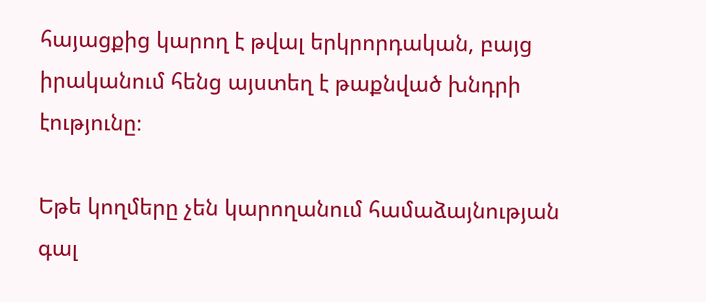հայացքից կարող է թվալ երկրորդական, բայց իրականում հենց այստեղ է թաքնված խնդրի էությունը։

Եթե կողմերը չեն կարողանում համաձայնության գալ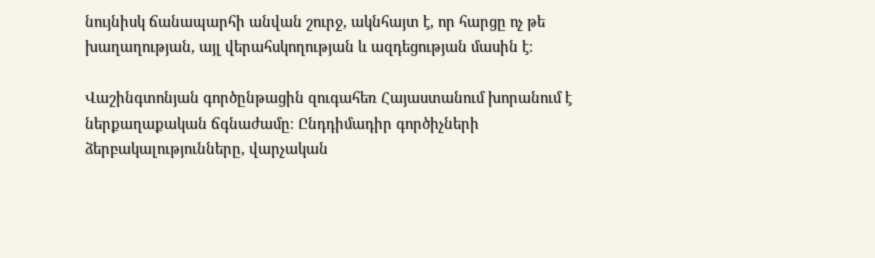նույնիսկ ճանապարհի անվան շուրջ, ակնհայտ է, որ հարցը ոչ թե խաղաղության, այլ վերահսկողության և ազդեցության մասին է։

Վաշինգտոնյան գործընթացին զուգահեռ Հայաստանում խորանում է ներքաղաքական ճգնաժամը։ Ընդդիմադիր գործիչների ձերբակալությունները, վարչական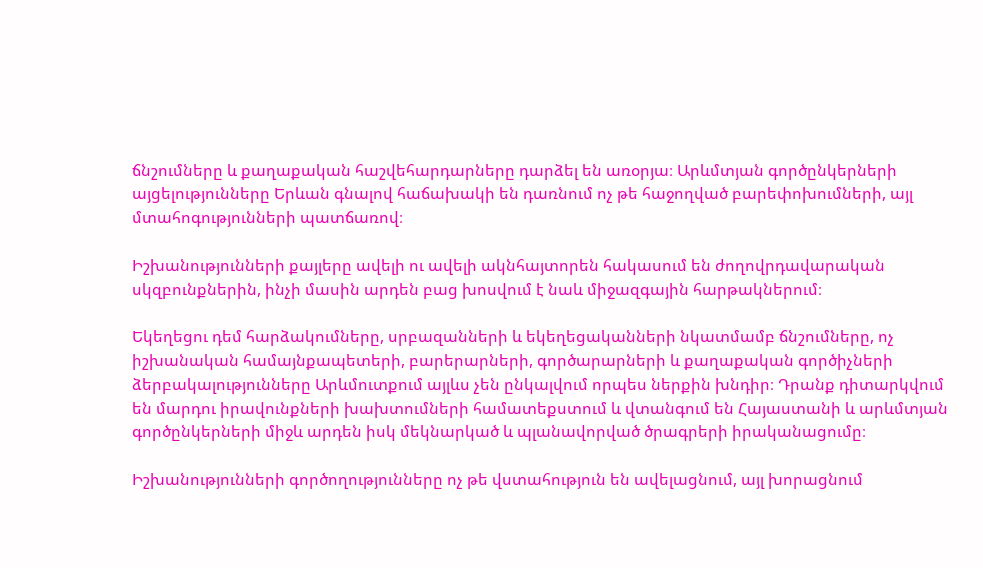ճնշումները և քաղաքական հաշվեհարդարները դարձել են առօրյա։ Արևմտյան գործընկերների այցելությունները Երևան գնալով հաճախակի են դառնում ոչ թե հաջողված բարեփոխումների, այլ մտահոգությունների պատճառով։

Իշխանությունների քայլերը ավելի ու ավելի ակնհայտորեն հակասում են ժողովրդավարական սկզբունքներին, ինչի մասին արդեն բաց խոսվում է նաև միջազգային հարթակներում։

Եկեղեցու դեմ հարձակումները, սրբազանների և եկեղեցականների նկատմամբ ճնշումները, ոչ իշխանական համայնքապետերի, բարերարների, գործարարների և քաղաքական գործիչների ձերբակալությունները Արևմուտքում այլևս չեն ընկալվում որպես ներքին խնդիր։ Դրանք դիտարկվում են մարդու իրավունքների խախտումների համատեքստում և վտանգում են Հայաստանի և արևմտյան գործընկերների միջև արդեն իսկ մեկնարկած և պլանավորված ծրագրերի իրականացումը։

Իշխանությունների գործողությունները ոչ թե վստահություն են ավելացնում, այլ խորացնում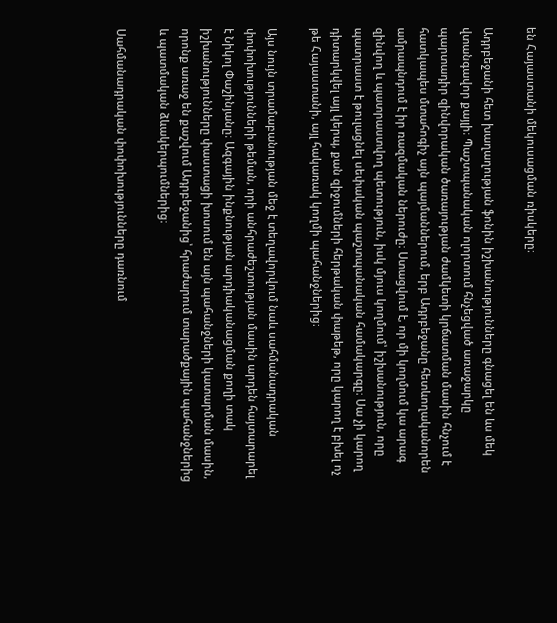են Հայաստանի մեկուսացման ռիսկերը։

Ադրբեջանի հետ խաղաղության ֆոնին իշխանությունները գնացել են ևս մեկ վտանգավոր քայլի։ Պաշտպանական ոլորտում հնչեցված առաջարկը պարտադիր զինվորական ծառայության ժամկետի կրճատման մասին հնչում է հատկապես մտահոգիչ այն պայմաններում, երբ Ադրբեջանը հետևողականորեն ամրապնդում է իր ռազմական ներուժը։ Ստացվում է, որ մի կողմում կա արագ զինվող և պատրաստվող պետություն, իսկ մյուս կողմում՝ իշխանություն, որը պատրաստ է թուլացնել սեփական պաշտպանական համակարգը։ Սա չի կարող դիտարկվել այլ կերպ, քան զիջումների հերթական փաթեթ, որը կարող է բխել ոչ թե Հայաստանի, այլ հակառակ կողմի պահանջներից։

Այս նույն տրամաբանության մեջ է տեղավորվում նաև սահմանադրական փոփոխությունների թեման, որի անհրաժեշտության մասին արդեն հայտարարել է Նիկոլ Փաշինյանը։ Ազգային ինքնության արդիականացման քողի տակ իշխանությունները փաստացի խոսում են այն պահանջների կատարման մասին, որոնք առաջ են քաշվում Ադրբեջանից՝ հրաժարում տարածքային պահանջներից և պատմական ձևակերպումներից։

Սահմանադրական փոփոխությունները դառնում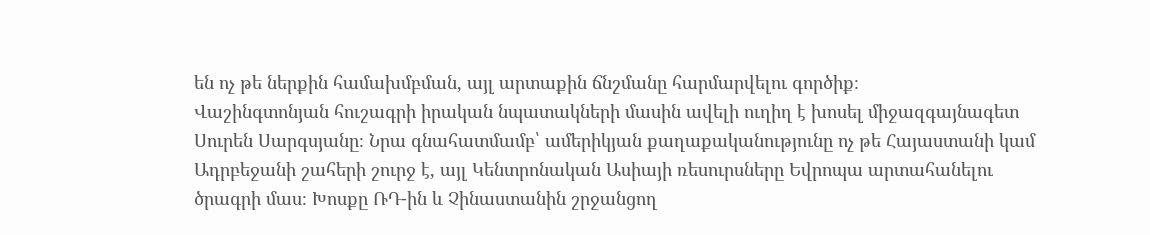են ոչ թե ներքին համախմբման, այլ արտաքին ճնշմանը հարմարվելու գործիք։
Վաշինգտոնյան հուշագրի իրական նպատակների մասին ավելի ուղիղ է խոսել միջազգայնագետ Սուրեն Սարգսյանը։ Նրա գնահատմամբ՝ ամերիկյան քաղաքականությունը ոչ թե Հայաստանի կամ Ադրբեջանի շահերի շուրջ է, այլ Կենտրոնական Ասիայի ռեսուրսները Եվրոպա արտահանելու ծրագրի մաս։ Խոսքը ՌԴ-ին և Չինաստանին շրջանցող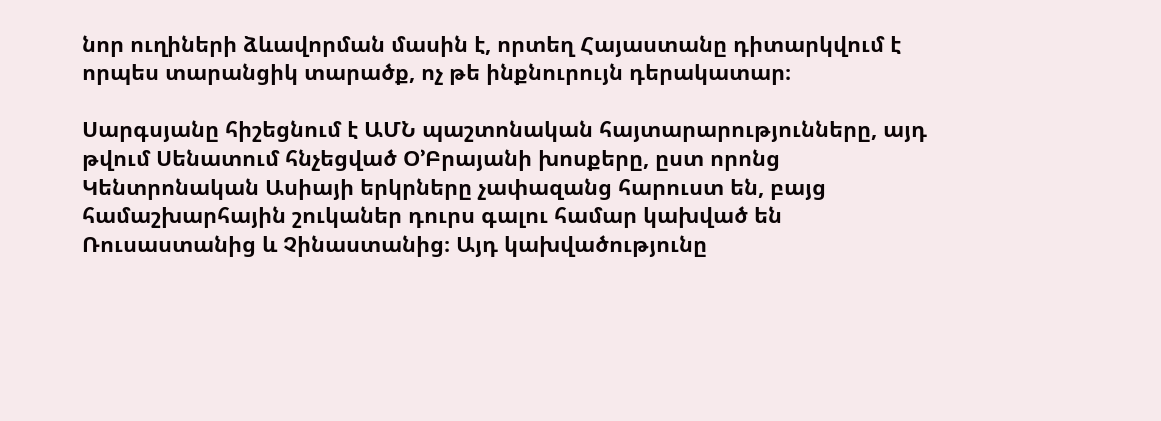նոր ուղիների ձևավորման մասին է, որտեղ Հայաստանը դիտարկվում է որպես տարանցիկ տարածք, ոչ թե ինքնուրույն դերակատար։

Սարգսյանը հիշեցնում է ԱՄՆ պաշտոնական հայտարարությունները, այդ թվում Սենատում հնչեցված Օ’Բրայանի խոսքերը, ըստ որոնց Կենտրոնական Ասիայի երկրները չափազանց հարուստ են, բայց համաշխարհային շուկաներ դուրս գալու համար կախված են Ռուսաստանից և Չինաստանից։ Այդ կախվածությունը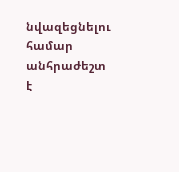նվազեցնելու համար անհրաժեշտ է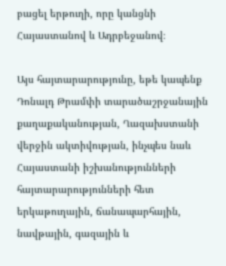բացել երթուղի, որը կանցնի Հայաստանով և Ադրբեջանով։

Այս հայտարարությունը, եթե կապենք Դոնալդ Թրամփի տարածաշրջանային քաղաքականության, Ղազախստանի վերջին ակտիվության, ինչպես նաև Հայաստանի իշխանությունների հայտարարությունների հետ երկաթուղային, ճանապարհային, նավթային, գազային և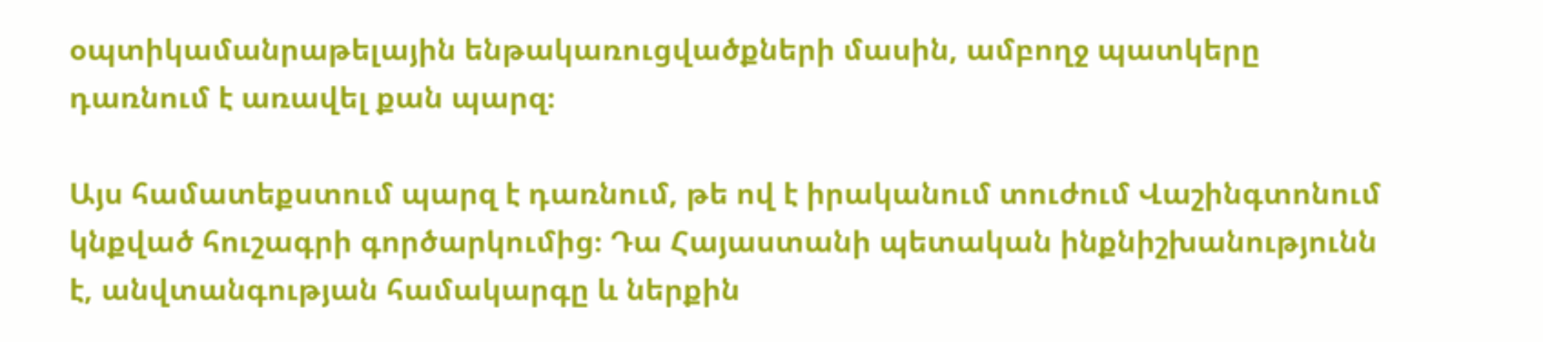օպտիկամանրաթելային ենթակառուցվածքների մասին, ամբողջ պատկերը դառնում է առավել քան պարզ։

Այս համատեքստում պարզ է դառնում, թե ով է իրականում տուժում Վաշինգտոնում կնքված հուշագրի գործարկումից։ Դա Հայաստանի պետական ինքնիշխանությունն է, անվտանգության համակարգը և ներքին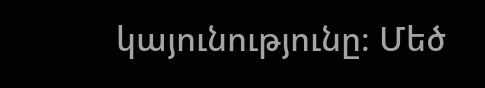կայունությունը։ Մեծ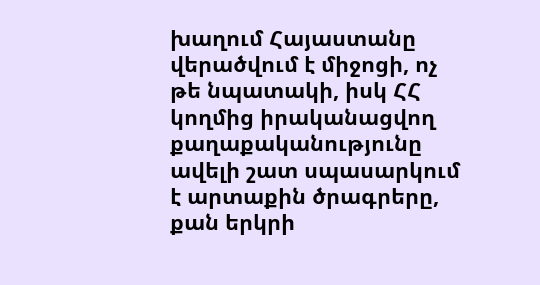խաղում Հայաստանը վերածվում է միջոցի, ոչ թե նպատակի, իսկ ՀՀ կողմից իրականացվող քաղաքականությունը ավելի շատ սպասարկում է արտաքին ծրագրերը, քան երկրի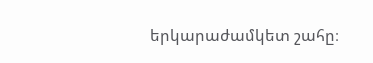երկարաժամկետ շահը։